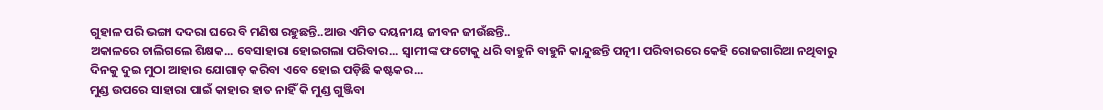ଗୁହାଳ ପରି ଭଙ୍ଗା ଦଦରା ଘରେ ବି ମଣିଷ ରହୁଛନ୍ତି..ଆଉ ଏମିତ ଦୟନୀୟ ଜୀବନ ଜୀଉଁଛନ୍ତି..
ଅକାଳରେ ଚାଲିଗଲେ ଶିକ୍ଷକ... ବେସାହାରା ହୋଇଗଲା ପରିବାର... ସ୍ୱାମୀଙ୍କ ଫଟୋକୁ ଧରି ବାହୁନି ବାହୁନି କାନ୍ଦୁଛନ୍ତି ପତ୍ନୀ। ପରିବାରରେ କେହି ରୋଜଗାରିଆ ନଥିବାରୁ ଦିନକୁ ଦୁଇ ମୁଠା ଆହାର ଯୋଗାଡ଼ କରିବା ଏବେ ହୋଇ ପଡ଼ିଛି କଷ୍ଟକର...
ମୁଣ୍ଡ ଉପରେ ସାହାରା ପାଇଁ କାହାର ହାତ ନାହିଁ କି ମୁଣ୍ଡ ଗୁଞ୍ଜିବା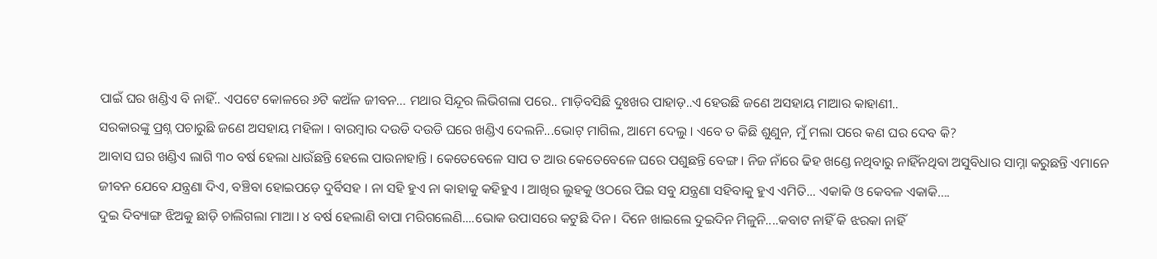ପାଇଁ ଘର ଖଣ୍ଡିଏ ବି ନାହିଁ.. ଏପଟେ କୋଳରେ ୬ଟି କଅଁଳ ଜୀବନ… ମଥାର ସିନ୍ଦୂର ଲିଭିଗଲା ପରେ.. ମାଡ଼ିବସିଛି ଦୁଃଖର ପାହାଡ଼..ଏ ହେଉଛି ଜଣେ ଅସହାୟ ମାଆର କାହାଣୀ..
ସରକାରଙ୍କୁ ପ୍ରଶ୍ନ ପଚାରୁଛି ଜଣେ ଅସହାୟ ମହିଳା । ବାରମ୍ବାର ଦଉଡି ଦଉଡି ଘରେ ଖଣ୍ଡିଏ ଦେଲନି...ଭୋଟ୍ ମାଗିଲ, ଆମେ ଦେଲୁ । ଏବେ ତ କିଛି ଶୁଣୁନ, ମୁଁ ମଲା ପରେ କଣ ଘର ଦେବ କି?
ଆବାସ ଘର ଖଣ୍ଡିଏ ଲାଗି ୩୦ ବର୍ଷ ହେଲା ଧାଉଁଛନ୍ତି ହେଲେ ପାଉନାହାନ୍ତି । କେତେବେଳେ ସାପ ତ ଆଉ କେତେବେଳେ ଘରେ ପଶୁଛନ୍ତି ବେଙ୍ଗ । ନିଜ ନାଁରେ ଢିହ ଖଣ୍ଡେ ନଥିବାରୁ ନାହିଁନଥିବା ଅସୁବିଧାର ସାମ୍ନା କରୁଛନ୍ତି ଏମାନେ
ଜୀବନ ଯେବେ ଯନ୍ତ୍ରଣା ଦିଏ, ବଞ୍ଚିବା ହୋଇପଡ଼େ ଦୁର୍ବିସହ । ନା ସହି ହୁଏ ନା କାହାକୁ କହିହୁଏ । ଆଖିର ଲୁହକୁ ଓଠରେ ପିଇ ସବୁ ଯନ୍ତ୍ରଣା ସହିବାକୁ ହୁଏ ଏମିତି... ଏକାକି ଓ କେବଳ ଏକାକି….
ଦୁଇ ଦିବ୍ୟାଙ୍ଗ ଝିଅକୁ ଛାଡ଼ି ଚାଲିଗଲା ମାଆ। ୪ ବର୍ଷ ହେଲାଣି ବାପା ମରିଗଲେଣି....ଭୋକ ଉପାସରେ କଟୁଛି ଦିନ। ଦିନେ ଖାଇଲେ ଦୁଇଦିନ ମିଳୁନି....କବାଟ ନାହିଁ କି ଝରକା ନାହିଁ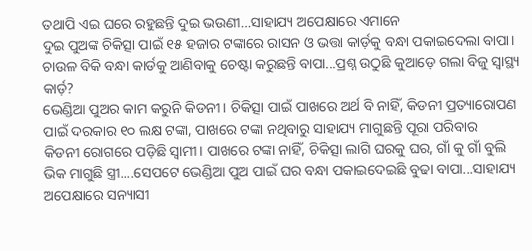ତଥାପି ଏଇ ଘରେ ରହୁଛନ୍ତି ଦୁଇ ଭଉଣୀ…ସାହାଯ୍ୟ ଅପେକ୍ଷାରେ ଏମାନେ
ଦୁଇ ପୁଅଙ୍କ ଚିକିତ୍ସା ପାଇଁ ୧୫ ହଜାର ଟଙ୍କାରେ ରାସନ ଓ ଭତ୍ତା କାର୍ଡ଼କୁ ବନ୍ଧା ପକାଇଦେଲା ବାପା। ଚାଉଳ ବିକି ବନ୍ଧା କାର୍ଡକୁ ଆଣିବାକୁ ଚେଷ୍ଟା କରୁଛନ୍ତି ବାପା...ପ୍ରଶ୍ନ ଉଠୁଛି କୁଆଡ଼େ ଗଲା ବିଜୁ ସ୍ୱାସ୍ଥ୍ୟ କାର୍ଡ଼?
ଭେଣ୍ଡିଆ ପୁଅର କାମ କରୁନି କିଡନୀ। ଚିକିତ୍ସା ପାଇଁ ପାଖରେ ଅର୍ଥ ବି ନାହିଁ, କିଡନୀ ପ୍ରତ୍ୟାରୋପଣ ପାଇଁ ଦରକାର ୧୦ ଲକ୍ଷ ଟଙ୍କା, ପାଖରେ ଟଙ୍କା ନଥିବାରୁ ସାହାଯ୍ୟ ମାଗୁଛନ୍ତି ପୂରା ପରିବାର
କିଡନୀ ରୋଗରେ ପଡ଼ିଛି ସ୍ୱାମୀ। ପାଖରେ ଟଙ୍କା ନାହିଁ, ଚିକିତ୍ସା ଲାଗି ଘରକୁ ଘର, ଗାଁ କୁ ଗାଁ ବୁଲି ଭିକ ମାଗୁଛି ସ୍ତ୍ରୀ....ସେପଟେ ଭେଣ୍ଡିଆ ପୁଅ ପାଇଁ ଘର ବନ୍ଧା ପକାଇଦେଇଛି ବୁଢା ବାପା...ସାହାଯ୍ୟ ଅପେକ୍ଷାରେ ସନ୍ୟାସୀ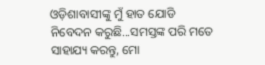ଓଡ଼ିଶାବାସୀଙ୍କୁ ମୁଁ ହାତ ଯୋଡି ନିବେଦନ କରୁଛି...ସମସ୍ତଙ୍କ ପରି ମତେ ସାହାଯ୍ୟ କରନ୍ତୁ, ମୋ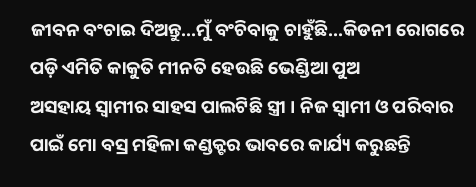ଜୀବନ ବଂଚାଇ ଦିଅନ୍ତୁ...ମୁଁ ବଂଚିବାକୁ ଚାହୁଁଛି...କିଡନୀ ରୋଗରେ ପଡ଼ି ଏମିତି କାକୁତି ମୀନତି ହେଉଛି ଭେଣ୍ଡିଆ ପୁଅ
ଅସହାୟ ସ୍ୱାମୀର ସାହସ ପାଲଟିଛି ସ୍ତ୍ରୀ । ନିଜ ସ୍ୱାମୀ ଓ ପରିବାର ପାଇଁ ମୋ ବସ୍ର ମହିଳା କଣ୍ଡକ୍ଟର ଭାବରେ କାର୍ଯ୍ୟ କରୁଛନ୍ତି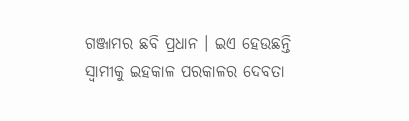ଗଞ୍ଜାମର ଛବି ପ୍ରଧାନ । ଇଏ ହେଉଛନ୍ତି ସ୍ୱାମୀକୁ ଇହକାଳ ପରକାଳର ଦେବତା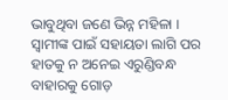ଭାବୁଥିବା ଜଣେ ଭିନ୍ନ ମହିଳା । ସ୍ୱାମୀଙ୍କ ପାଇଁ ସହାୟତା ଲାଗି ପର ହାତକୁ ନ ଅନେଇ ଏରୁଣ୍ଡିବନ୍ଧ ବାହାରକୁ ଗୋଡ଼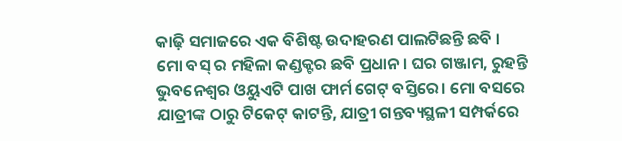କାଢ଼ି ସମାଜରେ ଏକ ବିଶିଷ୍ଟ ଉଦାହରଣ ପାଲଟିଛନ୍ତି ଛବି ।
ମୋ ବସ୍ ର ମହିଳା କଣ୍ଡକ୍ଟର ଛବି ପ୍ରଧାନ। ଘର ଗଞ୍ଜାମ, ରୁହନ୍ତି ଭୁବନେଶ୍ୱର ଓୟୁଏଟି ପାଖ ଫାର୍ମ ଗେଟ୍ ବସ୍ତିରେ। ମୋ ବସରେ ଯାତ୍ରୀଙ୍କ ଠାରୁ ଟିକେଟ୍ କାଟନ୍ତି, ଯାତ୍ରୀ ଗନ୍ତବ୍ୟସ୍ଥଳୀ ସମ୍ପର୍କରେ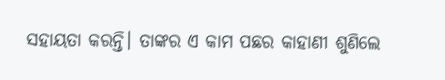ସହାୟତା କରନ୍ତି। ତାଙ୍କର ଏ କାମ ପଛର କାହାଣୀ ଶୁଣିଲେ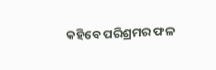କହିବେ ପରିଶ୍ରମର ଫଳ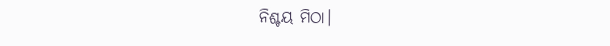ନିଶ୍ଚୟ ମିଠା।